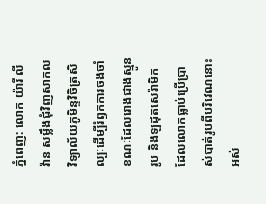ភ្នំពេញ: លោក យ៉ារី លីវ៉ាន សម្លឹងជុំវិញសាកលវិទ្យាល័យភូមិន្ទវិចិត្រសិល្បៈដើម្បីរំឭកការចងចាំ ខណៈដែលរោងជាងស្មូនរូប និងឡដុតសេរ៉ាមិកដែលលោកធ្លាប់ប្រើប្រាស់បាត់រូបពីបរិវេណនោះអស់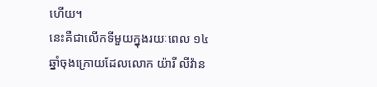ហើយ។
នេះគឺជាលើកទីមួយក្នុងរយៈពេល ១៤ ឆ្នាំចុងក្រោយដែលលោក យ៉ារី លីវ៉ាន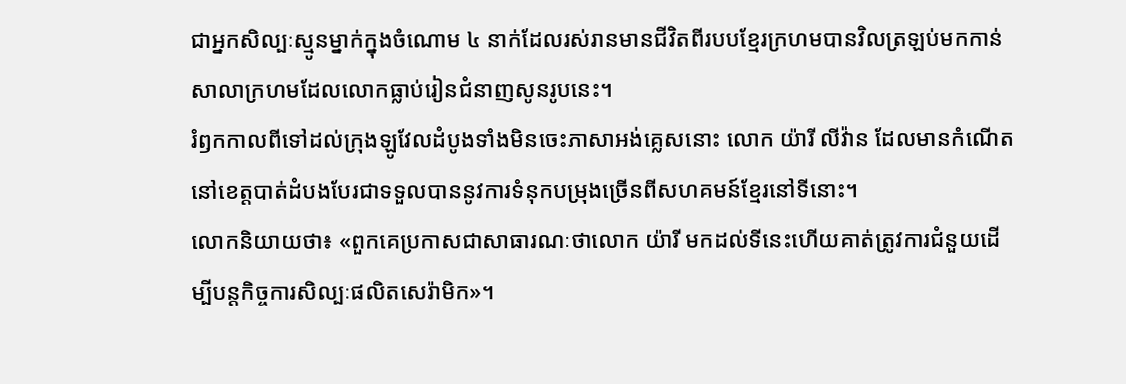ជាអ្នកសិល្បៈស្មូនម្នាក់ក្នុងចំណោម ៤ នាក់ដែលរស់រានមានជីវិតពីរបបខ្មែរក្រហមបានវិលត្រឡប់មកកាន់សាលាក្រហមដែលលោកធ្លាប់រៀនជំនាញសូនរូបនេះ។
រំឭកកាលពីទៅដល់ក្រុងឡូវែលដំបូងទាំងមិនចេះភាសាអង់គ្លេសនោះ លោក យ៉ារី លីវ៉ាន ដែលមានកំណើតនៅខេត្តបាត់ដំបងបែរជាទទួលបាននូវការទំនុកបម្រុងច្រើនពីសហគមន៍ខ្មែរនៅទីនោះ។
លោកនិយាយថា៖ «ពួកគេប្រកាសជាសាធារណៈថាលោក យ៉ារី មកដល់ទីនេះហើយគាត់ត្រូវការជំនួយដើម្បីបន្តកិច្ចការសិល្បៈផលិតសេរ៉ាមិក»។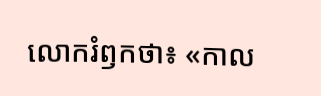លោករំឭកថា៖ «កាល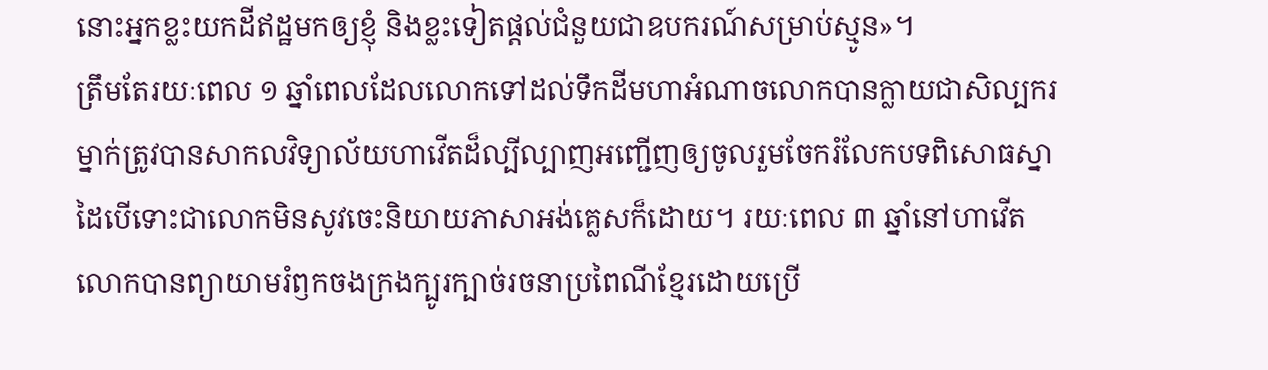នោះអ្នកខ្លះយកដីឥដ្ឋមកឲ្យខ្ញុំ និងខ្លះទៀតផ្ដល់ជំនួយជាឧបករណ៍សម្រាប់ស្មូន»។
ត្រឹមតែរយៈពេល ១ ឆ្នាំពេលដែលលោកទៅដល់ទឹកដីមហាអំណាចលោកបានក្លាយជាសិល្បករម្នាក់ត្រូវបានសាកលវិទ្យាល័យហាវើតដ៏ល្បីល្បាញអញ្ជើញឲ្យចូលរួមចែករំលែកបទពិសោធស្នាដៃបើទោះជាលោកមិនសូវចេះនិយាយភាសាអង់គ្លេសក៏ដោយ។ រយៈពេល ៣ ឆ្នាំនៅហាវើតលោកបានព្យាយាមរំឭកចងក្រងក្បូរក្បាច់រចនាប្រពៃណីខ្មែរដោយប្រើ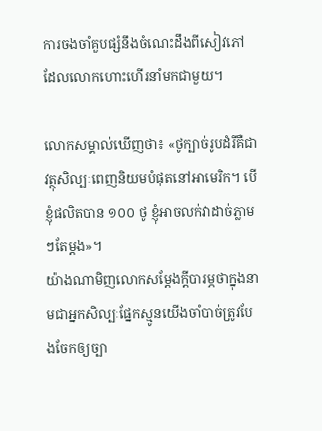ការចងចាំគួបផ្សំនឹងចំណេះដឹងពីសៀវភៅដែលលោកហោះហើរនាំមកជាមួយ។

លោកសម្គាល់ឃើញថា៖ «ថូក្បាច់រូបដំរីគឺជាវត្ថុសិល្បៈពេញនិយមបំផុតនៅអាមេរិក។ បើខ្ញុំផលិតបាន ១០០ ថូ ខ្ញុំអាចលក់វាដាច់ភ្លាមៗតែម្ដង»។
យ៉ាងណាមិញលោកសម្ដែងក្ដីបារម្ភថាក្នុងនាមជាអ្នកសិល្បៈផ្នែកស្មូនយើងចាំបាច់ត្រូវបែងចែកឲ្យច្បា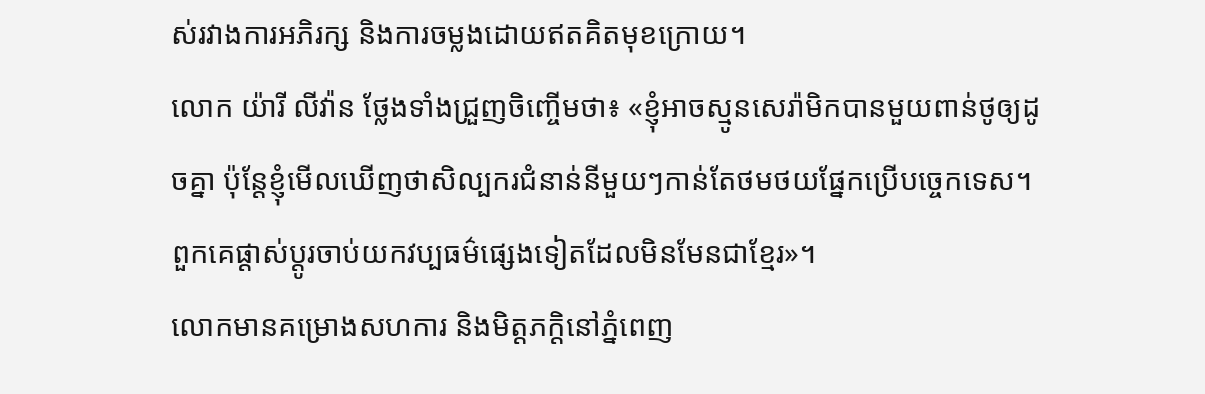ស់រវាងការអភិរក្ស និងការចម្លងដោយឥតគិតមុខក្រោយ។
លោក យ៉ារី លីវ៉ាន ថ្លែងទាំងជ្រួញចិញ្ចើមថា៖ «ខ្ញុំអាចស្មូនសេរ៉ាមិកបានមួយពាន់ថូឲ្យដូចគ្នា ប៉ុន្តែខ្ញុំមើលឃើញថាសិល្បករជំនាន់នីមួយៗកាន់តែថមថយផ្នែកប្រើបច្ចេកទេស។ ពួកគេផ្ដាស់ប្ដូរចាប់យកវប្បធម៌ផ្សេងទៀតដែលមិនមែនជាខ្មែរ»។
លោកមានគម្រោងសហការ និងមិត្តភក្ដិនៅភ្នំពេញ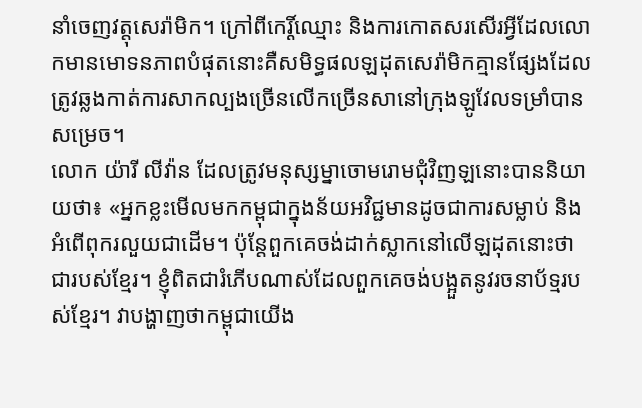នាំចេញវត្តុសេរ៉ាមិក។ ក្រៅពីកេរ្តិ៍ឈ្មោះ និងការកោតសរសើរអ្វីដែលលោកមានមោទនភាពបំផុតនោះគឺសមិទ្ធផលឡដុតសេរ៉ាមិកគ្មានផ្សែងដែលត្រូវឆ្លងកាត់ការសាកល្បងច្រើនលើកច្រើនសានៅក្រុងឡូវែលទម្រាំបានសម្រេច។
លោក យ៉ារី លីវ៉ាន ដែលត្រូវមនុស្សម្នាចោមរោមជុំវិញឡនោះបាននិយាយថា៖ «អ្នកខ្លះមើលមកកម្ពុជាក្នុងន័យអវិជ្ជមានដូចជាការសម្លាប់ និងអំពើពុករលួយជាដើម។ ប៉ុន្តែពួកគេចង់ដាក់ស្លាកនៅលើឡដុតនោះថាជារបស់ខ្មែរ។ ខ្ញុំពិតជារំភើបណាស់ដែលពួកគេចង់បង្អួតនូវរចនាប័ទ្មរបស់ខ្មែរ។ វាបង្ហាញថាកម្ពុជាយើង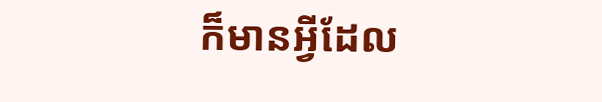ក៏មានអ្វីដែល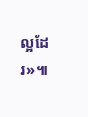ល្អដែរ»៕